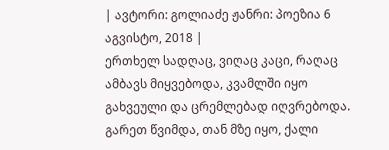| ავტორი: გოლიაძე ჟანრი: პოეზია 6 აგვისტო, 2018 |
ერთხელ სადღაც, ვიღაც კაცი, რაღაც ამბავს მიყვებოდა, კვამლში იყო გახვეული და ცრემლებად იღვრებოდა. გარეთ წვიმდა, თან მზე იყო, ქალი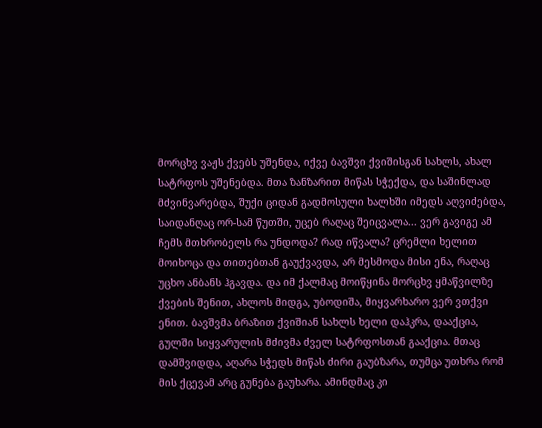მორცხვ ვაჟს ქვებს უშენდა, იქვე ბავშვი ქვიშისგან სახლს, ახალ სატრფოს უშენებდა. მთა ზანზარით მიწას სჭექდა, და საშინლად მძვინვარებდა, შუქი ციდან გადმოსული ხალხში იმედს აღვიძებდა, საიდანღაც ორ-სამ წუთში, უცებ რაღაც შეიცვალა... ვერ გავიგე ამ ჩემს მთხრობელს რა უნდოდა? რად იწვალა? ცრემლი ხელით მოიხოცა და თითებთან გაუქვავდა, არ მესმოდა მისი ენა, რაღაც უცხო ანბანს ჰგავდა. და იმ ქალმაც მოიწყინა მორცხვ ყმაწვილზე ქვების შენით, ახლოს მიდგა, უბოდიშა, მიყვარხარო ვერ ვთქვი ენით. ბავშვმა ბრაზით ქვიშიან სახლს ხელი დაჰკრა, დააქცია, გულში სიყვარულის მძივმა ძველ სატრფოსთან გააქცია. მთაც დამშვიდდა, აღარა სჭედს მიწას ძირი გაუბზარა, თუმცა უთხრა რომ მის ქცევამ არც გუნება გაუხარა. ამინდმაც კი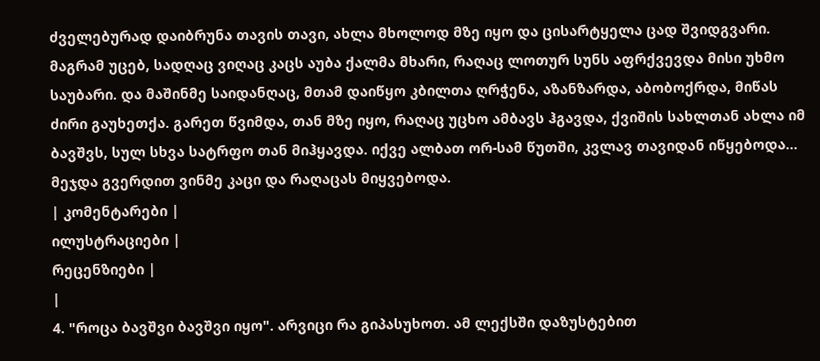ძველებურად დაიბრუნა თავის თავი, ახლა მხოლოდ მზე იყო და ცისარტყელა ცად შვიდგვარი. მაგრამ უცებ, სადღაც ვიღაც კაცს აუბა ქალმა მხარი, რაღაც ლოთურ სუნს აფრქვევდა მისი უხმო საუბარი. და მაშინმე საიდანღაც, მთამ დაიწყო კბილთა ღრჭენა, აზანზარდა, აბობოქრდა, მიწას ძირი გაუხეთქა. გარეთ წვიმდა, თან მზე იყო, რაღაც უცხო ამბავს ჰგავდა, ქვიშის სახლთან ახლა იმ ბავშვს, სულ სხვა სატრფო თან მიჰყავდა. იქვე ალბათ ორ-სამ წუთში, კვლავ თავიდან იწყებოდა... მეჯდა გვერდით ვინმე კაცი და რაღაცას მიყვებოდა.
| კომენტარები |
ილუსტრაციები |
რეცენზიები |
|
4. "როცა ბავშვი ბავშვი იყო". არვიცი რა გიპასუხოთ. ამ ლექსში დაზუსტებით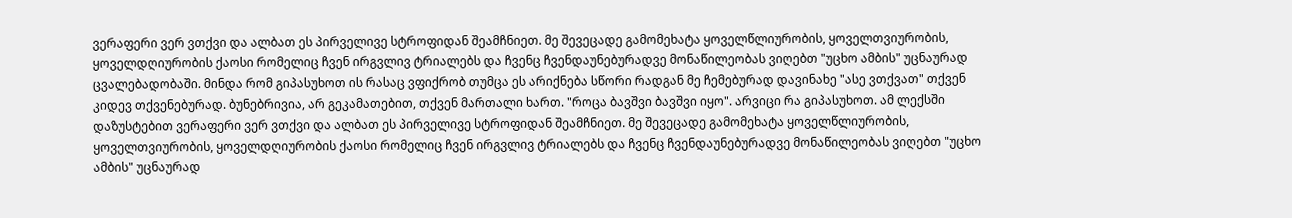ვერაფერი ვერ ვთქვი და ალბათ ეს პირველივე სტროფიდან შეამჩნიეთ. მე შევეცადე გამომეხატა ყოველწლიურობის, ყოველთვიურობის, ყოველდღიურობის ქაოსი რომელიც ჩვენ ირგვლივ ტრიალებს და ჩვენც ჩვენდაუნებურადვე მონაწილეობას ვიღებთ "უცხო ამბის" უცნაურად ცვალებადობაში. მინდა რომ გიპასუხოთ ის რასაც ვფიქრობ თუმცა ეს არიქნება სწორი რადგან მე ჩემებურად დავინახე "ასე ვთქვათ" თქვენ კიდევ თქვენებურად. ბუნებრივია, არ გეკამათებით, თქვენ მართალი ხართ. "როცა ბავშვი ბავშვი იყო". არვიცი რა გიპასუხოთ. ამ ლექსში დაზუსტებით ვერაფერი ვერ ვთქვი და ალბათ ეს პირველივე სტროფიდან შეამჩნიეთ. მე შევეცადე გამომეხატა ყოველწლიურობის, ყოველთვიურობის, ყოველდღიურობის ქაოსი რომელიც ჩვენ ირგვლივ ტრიალებს და ჩვენც ჩვენდაუნებურადვე მონაწილეობას ვიღებთ "უცხო ამბის" უცნაურად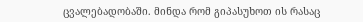ცვალებადობაში. მინდა რომ გიპასუხოთ ის რასაც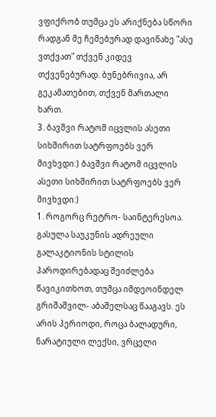ვფიქრობ თუმცა ეს არიქნება სწორი რადგან მე ჩემებურად დავინახე "ასე ვთქვათ" თქვენ კიდევ თქვენებურად. ბუნებრივია, არ გეკამათებით, თქვენ მართალი ხართ.
3. ბავშვი რატომ იცვლის ასეთი სიხშირით სატრფოებს ვერ მივხვდი:) ბავშვი რატომ იცვლის ასეთი სიხშირით სატრფოებს ვერ მივხვდი:)
1. როგორც რეტრო- საინტერესოა. გასულა საუკუნის ადრეული გალაკტიონის სტილის პაროდირებადაც შეიძლება წავიკითხოთ, თუმცა იმდეოინდელ გრიშაშვილ- აბაშელსაც წააგავს. ეს არის პერიოდი, როცა ბალადური, ნარატიული ლექსი, ვრცელი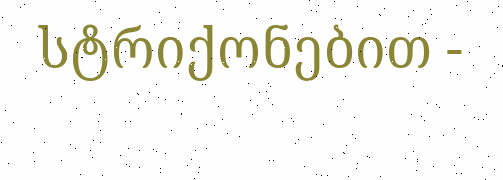სტრიქონებით -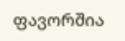ფავორშია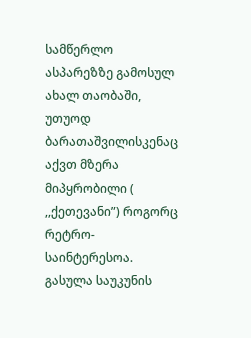სამწერლო ასპარეზზე გამოსულ ახალ თაობაში, უთუოდ ბარათაშვილისკენაც აქვთ მზერა მიპყრობილი ( ,,ქეთევანი”) როგორც რეტრო- საინტერესოა. გასულა საუკუნის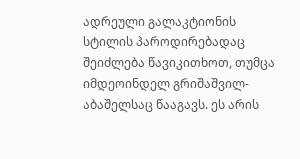ადრეული გალაკტიონის სტილის პაროდირებადაც შეიძლება წავიკითხოთ, თუმცა იმდეოინდელ გრიშაშვილ- აბაშელსაც წააგავს. ეს არის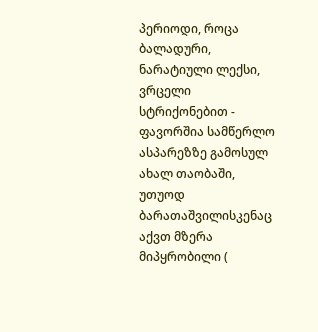პერიოდი, როცა ბალადური, ნარატიული ლექსი, ვრცელი სტრიქონებით - ფავორშია სამწერლო ასპარეზზე გამოსულ ახალ თაობაში, უთუოდ ბარათაშვილისკენაც აქვთ მზერა მიპყრობილი (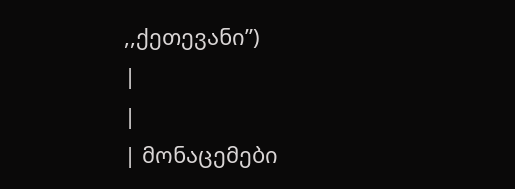,,ქეთევანი”)
|
|
| მონაცემები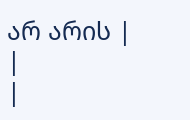არ არის |
|
|